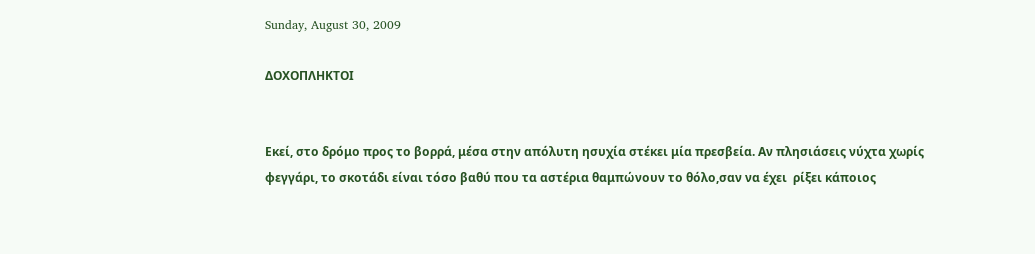Sunday, August 30, 2009

ΔΟΧΟΠΛΗΚΤΟΙ


Εκεί, στο δρόμο προς το βορρά, μέσα στην απόλυτη ησυχία στέκει μία πρεσβεία. Αν πλησιάσεις νύχτα χωρίς φεγγάρι, το σκοτάδι είναι τόσο βαθύ που τα αστέρια θαμπώνουν το θόλο,σαν να έχει  ρίξει κάποιος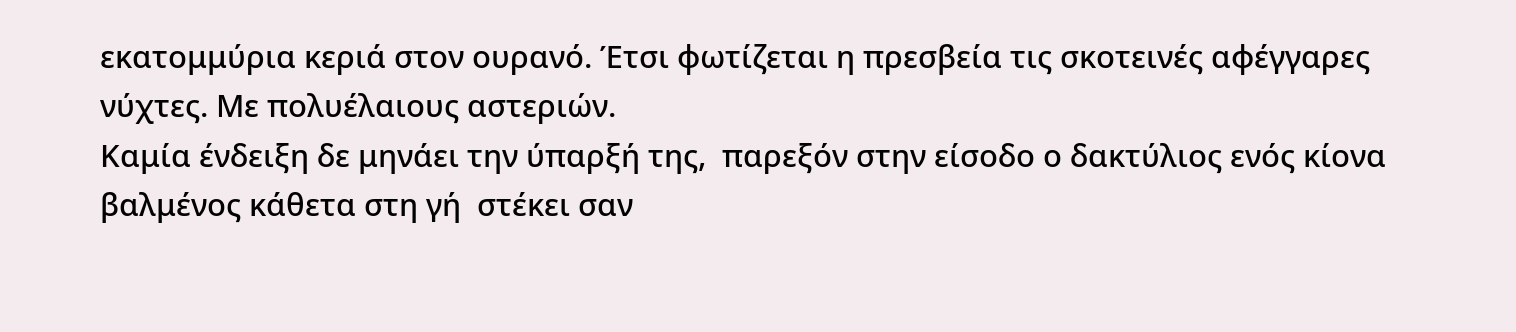εκατομμύρια κεριά στον ουρανό. Έτσι φωτίζεται η πρεσβεία τις σκοτεινές αφέγγαρες νύχτες. Με πολυέλαιους αστεριών.
Καμία ένδειξη δε μηνάει την ύπαρξή της,  παρεξόν στην είσοδο ο δακτύλιος ενός κίονα βαλμένος κάθετα στη γή  στέκει σαν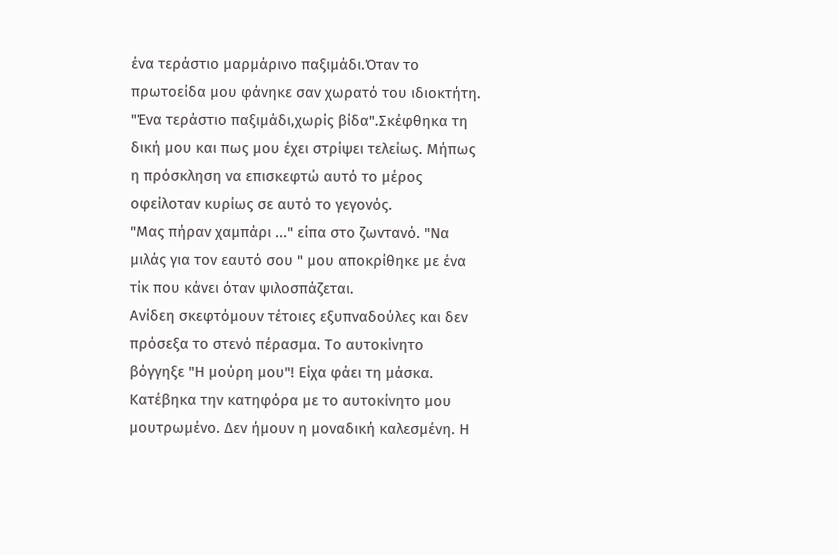ένα τεράστιο μαρμάρινο παξιμάδι.Όταν το πρωτοείδα μου φάνηκε σαν χωρατό του ιδιοκτήτη. "Ένα τεράστιο παξιμάδι,χωρίς βίδα".Σκέφθηκα τη δική μου και πως μου έχει στρίψει τελείως. Μήπως η πρόσκληση να επισκεφτώ αυτό το μέρος οφείλοταν κυρίως σε αυτό το γεγονός.
"Μας πήραν χαμπάρι ..." είπα στο ζωντανό. "Να μιλάς για τον εαυτό σου " μου αποκρίθηκε με ένα τίκ που κάνει όταν ψιλοσπάζεται.
Ανίδεη σκεφτόμουν τέτοιες εξυπναδούλες και δεν πρόσεξα το στενό πέρασμα. Το αυτοκίνητο βόγγηξε "Η μούρη μου"! Είχα φάει τη μάσκα. Κατέβηκα την κατηφόρα με το αυτοκίνητο μου μουτρωμένο. Δεν ήμουν η μοναδική καλεσμένη. Η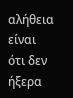αλήθεια είναι ότι δεν ήξερα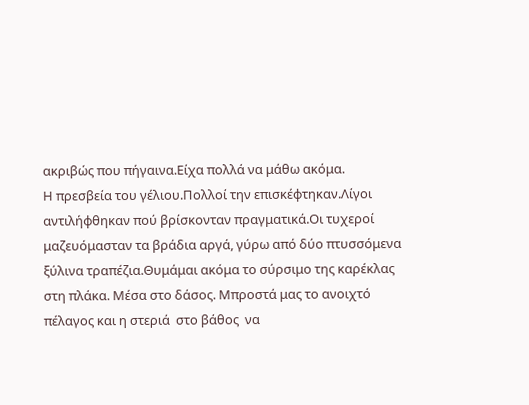ακριβώς που πήγαινα.Είχα πολλά να μάθω ακόμα.
Η πρεσβεία του γέλιου.Πολλοί την επισκέφτηκαν.Λίγοι αντιλήφθηκαν πού βρίσκονταν πραγματικά.Οι τυχεροί μαζευόμασταν τα βράδια αργά, γύρω από δύο πτυσσόμενα ξύλινα τραπέζια.Θυμάμαι ακόμα το σύρσιμο της καρέκλας στη πλάκα. Μέσα στο δάσος. Μπροστά μας το ανοιχτό πέλαγος και η στεριά  στο βάθος  να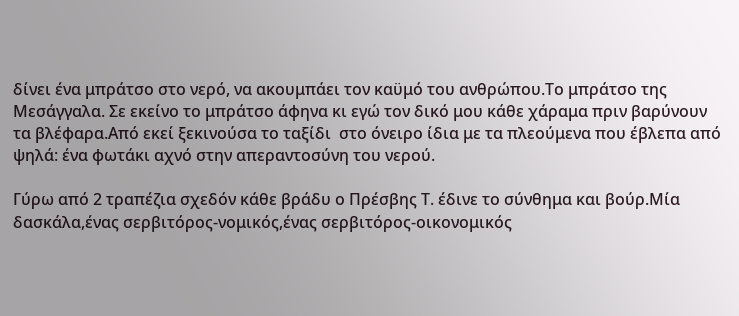δίνει ένα μπράτσο στο νερό, να ακουμπάει τον καϋμό του ανθρώπου.Το μπράτσο της Μεσάγγαλα. Σε εκείνο το μπράτσο άφηνα κι εγώ τον δικό μου κάθε χάραμα πριν βαρύνουν τα βλέφαρα.Από εκεί ξεκινούσα το ταξίδι  στο όνειρο ίδια με τα πλεούμενα που έβλεπα από ψηλά: ένα φωτάκι αχνό στην απεραντοσύνη του νερού.

Γύρω από 2 τραπέζια σχεδόν κάθε βράδυ ο Πρέσβης Τ. έδινε το σύνθημα και βούρ.Μία δασκάλα,ένας σερβιτόρος-νομικός,ένας σερβιτόρος-οικονομικός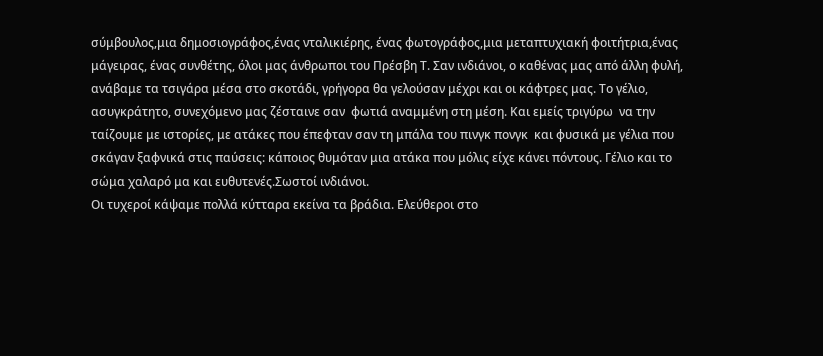σύμβουλος,μια δημοσιογράφος,ένας νταλικιέρης, ένας φωτογράφος,μια μεταπτυχιακή φοιτήτρια,ένας μάγειρας, ένας συνθέτης, όλοι μας άνθρωποι του Πρέσβη Τ. Σαν ινδιάνοι, ο καθένας μας από άλλη φυλή, ανάβαμε τα τσιγάρα μέσα στο σκοτάδι, γρήγορα θα γελούσαν μέχρι και οι κάφτρες μας. Το γέλιο, ασυγκράτητο, συνεχόμενο μας ζέσταινε σαν  φωτιά αναμμένη στη μέση. Και εμείς τριγύρω  να την ταίζουμε με ιστορίες, με ατάκες που έπεφταν σαν τη μπάλα του πινγκ πονγκ  και φυσικά με γέλια που σκάγαν ξαφνικά στις παύσεις: κάποιος θυμόταν μια ατάκα που μόλις είχε κάνει πόντους. Γέλιο και το σώμα χαλαρό μα και ευθυτενές.Σωστοί ινδιάνοι.
Οι τυχεροί κάψαμε πολλά κύτταρα εκείνα τα βράδια. Ελεύθεροι στο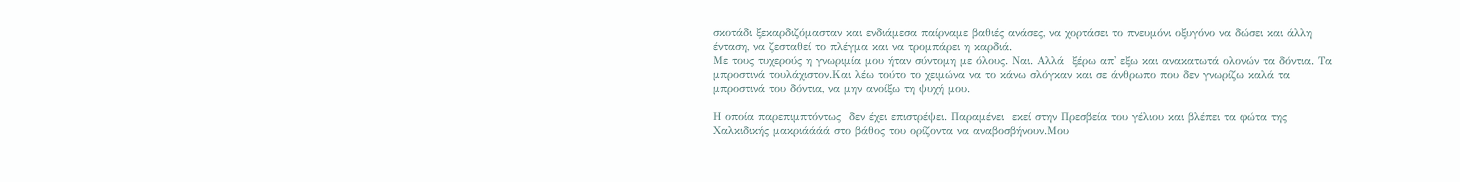σκοτάδι ξεκαρδιζόμασταν και ενδιάμεσα παίρναμε βαθιές ανάσες, να χορτάσει το πνευμόνι οξυγόνο να δώσει και άλλη ένταση, να ζεσταθεί το πλέγμα και να τρομπάρει η καρδιά.
Με τους τυχερούς η γνωριμία μου ήταν σύντομη με όλους. Ναι. Αλλά  ξέρω απ' εξω και ανακατωτά ολονών τα δόντια. Τα μπροστινά τουλάχιστον.Και λέω τούτο το χειμώνα να το κάνω σλόγκαν και σε άνθρωπο που δεν γνωρίζω καλά τα μπροστινά του δόντια, να μην ανοίξω τη ψυχή μου.

Η οποία παρεπιμπτόντως  δεν έχει επιστρέψει. Παραμένει  εκεί στην Πρεσβεία του γέλιου και βλέπει τα φώτα της  Χαλκιδικής μακριάάάά στο βάθος του ορίζοντα να αναβοσβήνουν.Μου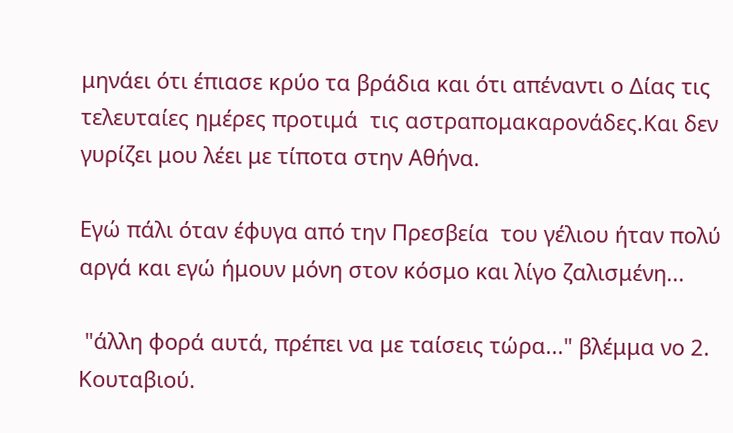μηνάει ότι έπιασε κρύο τα βράδια και ότι απέναντι ο Δίας τις τελευταίες ημέρες προτιμά  τις αστραπομακαρονάδες.Και δεν γυρίζει μου λέει με τίποτα στην Αθήνα.

Εγώ πάλι όταν έφυγα από την Πρεσβεία  του γέλιου ήταν πολύ αργά και εγώ ήμουν μόνη στον κόσμο και λίγο ζαλισμένη...

 "άλλη φορά αυτά, πρέπει να με ταίσεις τώρα..." βλέμμα νο 2. Κουταβιού.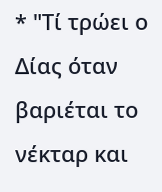* "Τί τρώει ο Δίας όταν βαριέται το νέκταρ και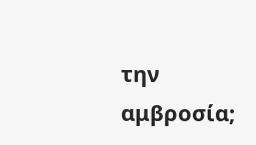την αμβροσία;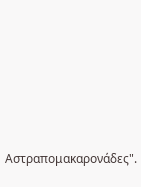Αστραπομακαρονάδες".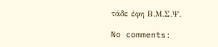τάδε έφη Β.Μ.Σ.Ψ.

No comments: